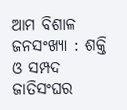ଆମ ବିଶାଳ ଜନସଂଖ୍ୟା : ଶକ୍ତି ଓ ସମ୍ପଦ
ଜାତିସଂଘର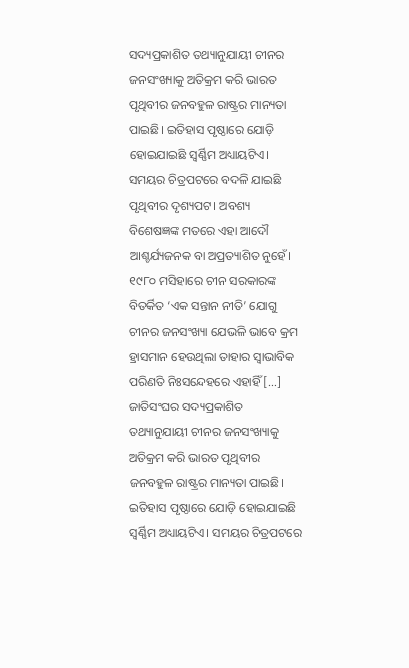ସଦ୍ୟପ୍ରକାଶିତ ତଥ୍ୟାନୁଯାୟୀ ଚୀନର ଜନସଂଖ୍ୟାକୁ ଅତିକ୍ରମ କରି ଭାରତ ପୃଥିବୀର ଜନବହୁଳ ରାଷ୍ଟ୍ରର ମାନ୍ୟତା ପାଇଛି। ଇତିହାସ ପୃଷ୍ଠାରେ ଯୋଡ଼ି ହୋଇଯାଇଛି ସ୍ୱର୍ଣ୍ଣିମ ଅଧ୍ୟାୟଟିଏ। ସମୟର ଚିତ୍ରପଟରେ ବଦଳି ଯାଇଛି ପୃଥିବୀର ଦୃଶ୍ୟପଟ। ଅବଶ୍ୟ ବିଶେଷଜ୍ଞଙ୍କ ମତରେ ଏହା ଆଦୌ ଆଶ୍ଚର୍ଯ୍ୟଜନକ ବା ଅପ୍ରତ୍ୟାଶିତ ନୁହେଁ। ୧୯୮୦ ମସିହାରେ ଚୀନ ସରକାରଙ୍କ ବିତର୍କିତ ‘ଏକ ସନ୍ତାନ ନୀତି’ ଯୋଗୁ ଚୀନର ଜନସଂଖ୍ୟା ଯେଭଳି ଭାବେ କ୍ରମ ହ୍ରାସମାନ ହେଉଥିଲା ତାହାର ସ୍ୱାଭାବିକ ପରିଣତି ନିଃସନ୍ଦେହରେ ଏହାହିଁ […]
ଜାତିସଂଘର ସଦ୍ୟପ୍ରକାଶିତ ତଥ୍ୟାନୁଯାୟୀ ଚୀନର ଜନସଂଖ୍ୟାକୁ ଅତିକ୍ରମ କରି ଭାରତ ପୃଥିବୀର ଜନବହୁଳ ରାଷ୍ଟ୍ରର ମାନ୍ୟତା ପାଇଛି। ଇତିହାସ ପୃଷ୍ଠାରେ ଯୋଡ଼ି ହୋଇଯାଇଛି ସ୍ୱର୍ଣ୍ଣିମ ଅଧ୍ୟାୟଟିଏ। ସମୟର ଚିତ୍ରପଟରେ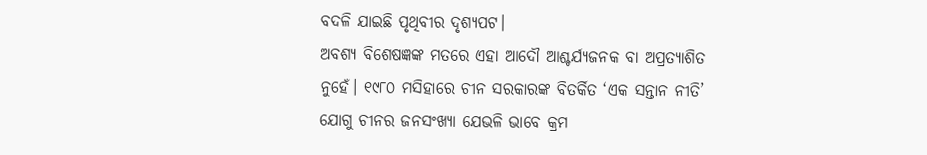ବଦଳି ଯାଇଛି ପୃଥିବୀର ଦୃଶ୍ୟପଟ।
ଅବଶ୍ୟ ବିଶେଷଜ୍ଞଙ୍କ ମତରେ ଏହା ଆଦୌ ଆଶ୍ଚର୍ଯ୍ୟଜନକ ବା ଅପ୍ରତ୍ୟାଶିତ ନୁହେଁ। ୧୯୮୦ ମସିହାରେ ଚୀନ ସରକାରଙ୍କ ବିତର୍କିତ ‘ଏକ ସନ୍ତାନ ନୀତି’ ଯୋଗୁ ଚୀନର ଜନସଂଖ୍ୟା ଯେଭଳି ଭାବେ କ୍ରମ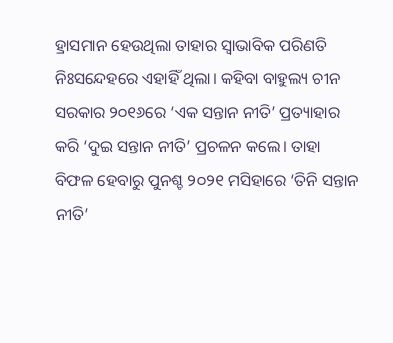ହ୍ରାସମାନ ହେଉଥିଲା ତାହାର ସ୍ୱାଭାବିକ ପରିଣତି ନିଃସନ୍ଦେହରେ ଏହାହିଁ ଥିଲା। କହିବା ବାହୁଲ୍ୟ ଚୀନ ସରକାର ୨୦୧୬ରେ ‘ଏକ ସନ୍ତାନ ନୀତି’ ପ୍ରତ୍ୟାହାର କରି ‘ଦୁଇ ସନ୍ତାନ ନୀତି’ ପ୍ରଚଳନ କଲେ। ତାହା ବିଫଳ ହେବାରୁ ପୁନଶ୍ଚ ୨୦୨୧ ମସିହାରେ ‘ତିନି ସନ୍ତାନ ନୀତି’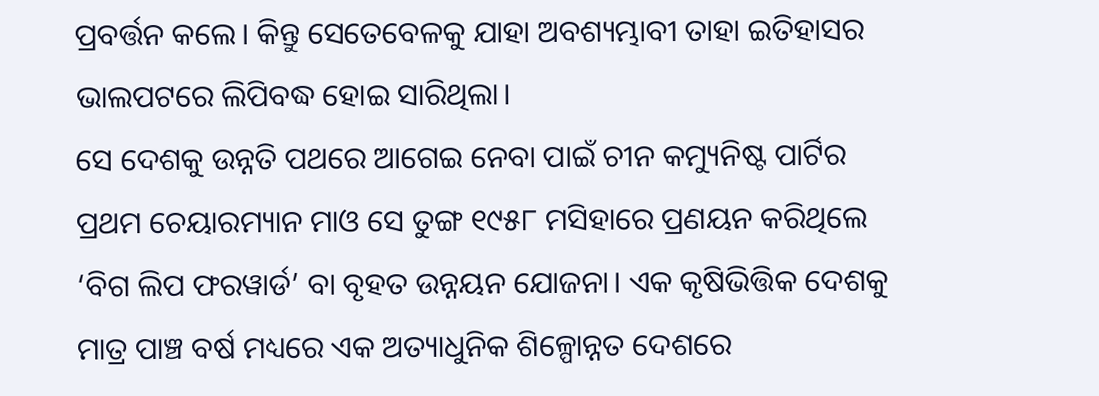ପ୍ରବର୍ତ୍ତନ କଲେ। କିନ୍ତୁ ସେତେବେଳକୁ ଯାହା ଅବଶ୍ୟମ୍ଭାବୀ ତାହା ଇତିହାସର ଭାଲପଟରେ ଲିପିବଦ୍ଧ ହୋଇ ସାରିଥିଲା।
ସେ ଦେଶକୁ ଉନ୍ନତି ପଥରେ ଆଗେଇ ନେବା ପାଇଁ ଚୀନ କମ୍ୟୁନିଷ୍ଟ ପାର୍ଟିର ପ୍ରଥମ ଚେୟାରମ୍ୟାନ ମାଓ ସେ ତୁଙ୍ଗ ୧୯୫୮ ମସିହାରେ ପ୍ରଣୟନ କରିଥିଲେ ‘ବିଗ ଲିପ ଫରୱାର୍ଡ’ ବା ବୃହତ ଉନ୍ନୟନ ଯୋଜନା। ଏକ କୃଷିଭିତ୍ତିକ ଦେଶକୁ ମାତ୍ର ପାଞ୍ଚ ବର୍ଷ ମଧ୍ୟରେ ଏକ ଅତ୍ୟାଧୁନିକ ଶିଳ୍ପୋନ୍ନତ ଦେଶରେ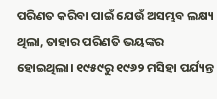ପରିଣତ କରିବା ପାଇଁ ଯେଉଁ ଅସମ୍ଭବ ଲକ୍ଷ୍ୟ ଥିଲା, ତାହାର ପରିଣତି ଭୟଙ୍କର ହୋଇଥିଲା। ୧୯୫୯ରୁ ୧୯୬୨ ମସିହା ପର୍ଯ୍ୟନ୍ତ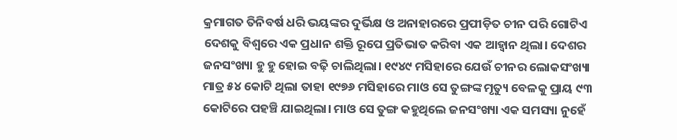କ୍ରମାଗତ ତିନିବର୍ଷ ଧରି ଭୟଙ୍କର ଦୁର୍ଭିକ୍ଷ ଓ ଅନାହାରରେ ପ୍ରପୀଡ଼ିତ ଚୀନ ପରି ଗୋଟିଏ ଦେଶକୁ ବିଶ୍ୱରେ ଏକ ପ୍ରଧାନ ଶକ୍ତି ରୂପେ ପ୍ରତିଭାତ କରିବା ଏକ ଆହ୍ୱାନ ଥିଲା। ଦେଶର ଜନସଂଖ୍ୟା ହୁ ହୁ ହୋଇ ବଢ଼ି ଚାଲିଥିଲା। ୧୯୪୯ ମସିହାରେ ଯେଉଁ ଚୀନର ଲୋକସଂଖ୍ୟା ମାତ୍ର ୫୪ କୋଟି ଥିଲା ତାହା ୧୯୭୬ ମସିହାରେ ମାଓ ସେ ତୁଙ୍ଗଙ୍କ ମୃତ୍ୟୁ ବେଳକୁ ପ୍ରାୟ ୯୩ କୋଟିରେ ପହଞ୍ଚି ଯାଇଥିଲା। ମାଓ ସେ ତୁଙ୍ଗ କହୁଥିଲେ ଜନସଂଖ୍ୟା ଏକ ସମସ୍ୟା ନୁହେଁ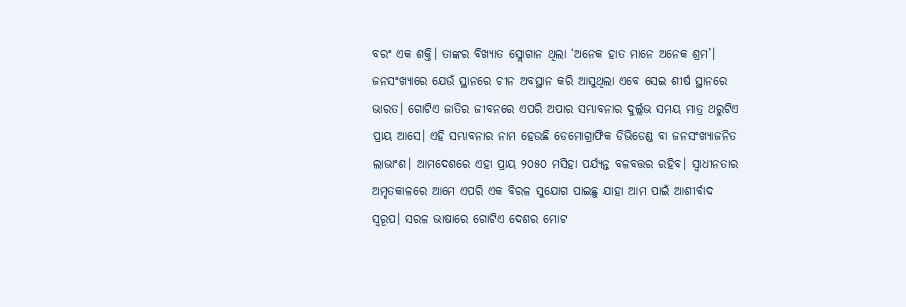ବରଂ ଏକ ଶକ୍ତି। ତାଙ୍କର ବିଖ୍ୟାତ ସ୍ଲୋଗାନ ଥିଲା ‘ଅନେକ ହାତ ମାନେ ଅନେକ ଶ୍ରମ’।
ଜନସଂଖ୍ୟାରେ ଯେଉଁ ସ୍ଥାନରେ ଚୀନ ଅବସ୍ଥାନ କରି ଆସୁଥିଲା ଏବେ ସେଇ ଶୀର୍ଷ ସ୍ଥାନରେ ଭାରତ। ଗୋଟିଏ ଜାତିର ଜୀବନରେ ଏପରି ଅପାର ସମ୍ଭାବନାର ଦୁର୍ଲ୍ଲଭ ସମୟ ମାତ୍ର ଥରୁଟିଏ ପ୍ରାୟ ଆସେ। ଏହି ସମ୍ଭାବନାର ନାମ ହେଉଛି ଡେମୋଗ୍ରାଫିକ ଡିଭିଡେଣ୍ଡ ବା ଜନସଂଖ୍ୟାଜନିତ ଲାଭାଂଶ। ଆମଦେଶରେ ଏହା ପ୍ରାୟ ୨୦୫୦ ମସିହା ପର୍ଯ୍ୟନ୍ତ ବଳବତ୍ତର ରହିବ। ସ୍ୱାଧୀନତାର ଅମୃତକାଳରେ ଆମେ ଏପରି ଏକ ବିରଳ ସୁଯୋଗ ପାଇଛୁ ଯାହା ଆମ ପାଇଁ ଆଶୀର୍ବାଦ ସ୍ୱରୂପ। ସରଳ ଭାଷାରେ ଗୋଟିଏ ଦେଶର ମୋଟ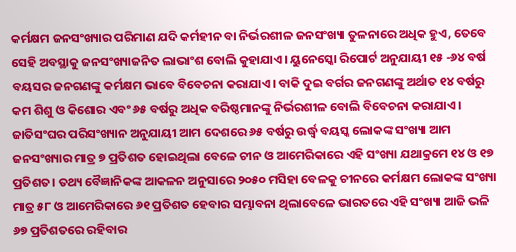କର୍ମକ୍ଷମ ଜନସଂଖ୍ୟାର ପରିମାଣ ଯଦି କର୍ମହୀନ ବା ନିର୍ଭରଶୀଳ ଜନସଂଖ୍ୟା ତୁଳନାରେ ଅଧିକ ହୁଏ, ତେବେ ସେହି ଅବସ୍ଥାକୁ ଜନସଂଖ୍ୟାଜନିତ ଲାଭାଂଶ ବୋଲି କୁହାଯାଏ। ୟୁନେସ୍କୋ ରିପୋର୍ଟ ଅନୁଯାୟୀ ୧୫ -୬୪ ବର୍ଷ ବୟସର ଜନଗଣଙ୍କୁ କର୍ମକ୍ଷମ ଭାବେ ବିବେଚନା କରାଯାଏ। ବାକି ଦୁଇ ବର୍ଗର ଜନଗଣଙ୍କୁ ଅର୍ଥାତ ୧୪ ବର୍ଷରୁ କମ ଶିଶୁ ଓ କିଶୋର ଏବଂ ୬୫ ବର୍ଷରୁ ଅଧିକ ବରିଷ୍ଠମାନଙ୍କୁ ନିର୍ଭରଶୀଳ ବୋଲି ବିବେଚନା କରାଯାଏ।
ଜାତିସଂଘର ପରିସଂଖ୍ୟାନ ଅନୁଯାୟୀ ଆମ ଦେଶରେ ୬୫ ବର୍ଷରୁ ଉର୍ଦ୍ଧ୍ବ ବୟସ୍କ ଲୋକଙ୍କ ସଂଖ୍ୟା ଆମ ଜନସଂଖ୍ୟାର ମାତ୍ର ୭ ପ୍ରତିଶତ ହୋଇଥିଲା ବେଳେ ଚୀନ ଓ ଆମେରିକାରେ ଏହି ସଂଖ୍ୟା ଯଥାକ୍ରମେ ୧୪ ଓ ୧୭ ପ୍ରତିଶତ। ତଥ୍ୟ ବୈଜ୍ଞାନିକଙ୍କ ଆକଳନ ଅନୁସାରେ ୨୦୫୦ ମସିହା ବେଳକୁ ଚୀନରେ କର୍ମକ୍ଷମ ଲୋକଙ୍କ ସଂଖ୍ୟା ମାତ୍ର ୫୮ ଓ ଆମେରିକାରେ ୬୧ ପ୍ରତିଶତ ହେବାର ସମ୍ଭାବନା ଥିଲାବେଳେ ଭାରତରେ ଏହି ସଂଖ୍ୟା ଆଜି ଭଳି ୬୭ ପ୍ରତିଶତରେ ରହିବାର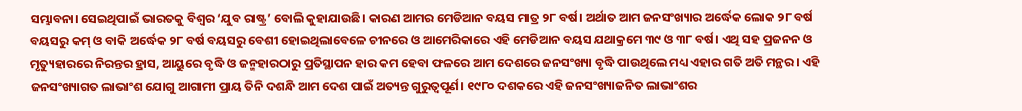ସମ୍ଭାବନା। ସେଇଥିପାଇଁ ଭାରତକୁ ବିଶ୍ୱର ‘ଯୁବ ରାଷ୍ଟ୍ର’ ବୋଲି କୁହାଯାଉଛି। କାରଣ ଆମର ମେଡିଆନ ବୟସ ମାତ୍ର ୨୮ ବର୍ଷ। ଅର୍ଥାତ ଆମ ଜନସଂଖ୍ୟାର ଅର୍ଦ୍ଧେକ ଲୋକ ୨୮ ବର୍ଷ ବୟସରୁ କମ୍ ଓ ବାକି ଅର୍ଦ୍ଧେକ ୨୮ ବର୍ଷ ବୟସରୁ ବେଶୀ ହୋଇଥିଲାବେଳେ ଚୀନରେ ଓ ଆମେରିକାରେ ଏହି ମେଡିଆନ ବୟସ ଯଥାକ୍ରମେ ୩୯ ଓ ୩୮ ବର୍ଷ। ଏଥି ସହ ପ୍ରଜନନ ଓ ମୃତ୍ୟୁହାରରେ ନିରନ୍ତର ହ୍ରାସ, ଆୟୁରେ ବୃଦ୍ଧି ଓ ଜନ୍ମହାରଠାରୁ ପ୍ରତିସ୍ଥାପନ ହାର କମ ହେବା ଫଳରେ ଆମ ଦେଶରେ ଜନସଂଖ୍ୟା ବୃଦ୍ଧି ପାଉଥିଲେ ମଧ୍ୟ ଏହାର ଗତି ଅତି ମନ୍ଥର। ଏହି ଜନସଂଖ୍ୟାଗତ ଲାଭାଂଶ ଯୋଗୁ ଆଗାମୀ ପ୍ରାୟ ତିନି ଦଶନ୍ଧି ଆମ ଦେଶ ପାଇଁ ଅତ୍ୟନ୍ତ ଗୁରୁତ୍ୱପୂର୍ଣ। ୧୯୮୦ ଦଶକରେ ଏହି ଜନସଂଖ୍ୟାଜନିତ ଲାଭାଂଶର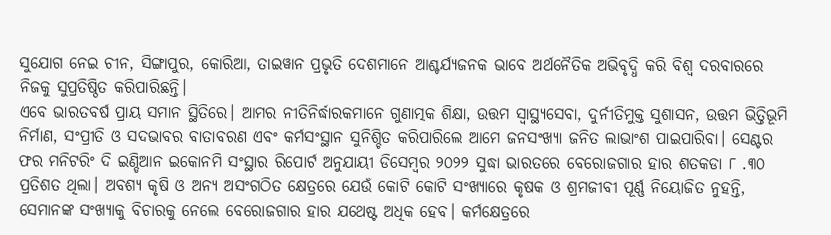ସୁଯୋଗ ନେଇ ଚୀନ, ସିଙ୍ଗାପୁର, କୋରିଆ, ତାଇୱାନ ପ୍ରଭୃତି ଦେଶମାନେ ଆଶ୍ଚର୍ଯ୍ୟଜନକ ଭାବେ ଅର୍ଥନୈତିକ ଅଭିବୃଦ୍ଧି କରି ବିଶ୍ୱ ଦରବାରରେ ନିଜକୁ ସୁପ୍ରତିଷ୍ଠିତ କରିପାରିଛନ୍ତି।
ଏବେ ଭାରତବର୍ଷ ପ୍ରାୟ ସମାନ ସ୍ଥିତିରେ। ଆମର ନୀତିନିର୍ଦ୍ଧାରକମାନେ ଗୁଣାତ୍ମକ ଶିକ୍ଷା, ଉତ୍ତମ ସ୍ୱାସ୍ଥ୍ୟସେବା, ଦୁର୍ନୀତିମୁକ୍ତ ସୁଶାସନ, ଉତ୍ତମ ଭିତ୍ତିଭୂମି ନିର୍ମାଣ, ସଂପ୍ରୀତି ଓ ସଦଭାବର ବାତାବରଣ ଏବଂ କର୍ମସଂସ୍ଥାନ ସୁନିଶ୍ଚିତ କରିପାରିଲେ ଆମେ ଜନସଂଖ୍ୟା ଜନିତ ଲାଭାଂଶ ପାଇପାରିବା। ସେଣ୍ଟର ଫର ମନିଟରିଂ ଦି ଇଣ୍ଡିଆନ ଇକୋନମି ସଂସ୍ଥାର ରିପୋର୍ଟ ଅନୁଯାୟୀ ଡିସେମ୍ୱର ୨୦୨୨ ସୁଦ୍ଧା ଭାରତରେ ବେରୋଜଗାର ହାର ଶତକଡା ୮ .୩୦ ପ୍ରତିଶତ ଥିଲା। ଅବଶ୍ୟ କୃଷି ଓ ଅନ୍ୟ ଅସଂଗଠିତ କ୍ଷେତ୍ରରେ ଯେଉଁ କୋଟି କୋଟି ସଂଖ୍ୟାରେ କୃଷକ ଓ ଶ୍ରମଜୀବୀ ପୂର୍ଣ୍ଣ ନିୟୋଜିତ ନୁହନ୍ତି, ସେମାନଙ୍କ ସଂଖ୍ୟାକୁ ବିଚାରକୁ ନେଲେ ବେରୋଜଗାର ହାର ଯଥେଷ୍ଟ ଅଧିକ ହେବ। କର୍ମକ୍ଷେତ୍ରରେ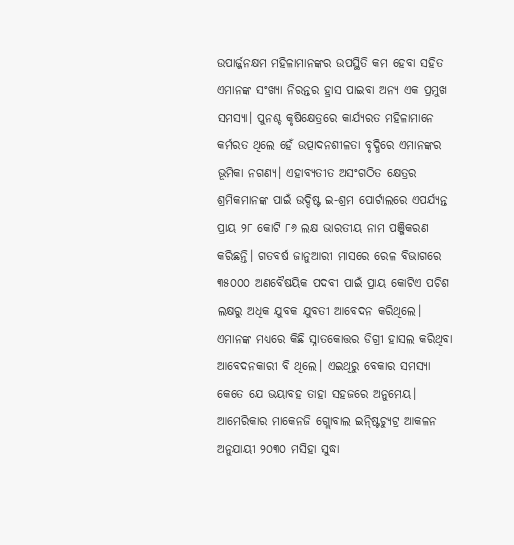ଉପାର୍ଜ୍ଜନକ୍ଷମ ମହିଳାମାନଙ୍କର ଉପସ୍ଥିତି କମ ହେବା ସହିତ ଏମାନଙ୍କ ସଂଖ୍ୟା ନିରନ୍ତର ହ୍ରାସ ପାଇବା ଅନ୍ୟ ଏକ ପ୍ରମୁଖ ସମସ୍ୟା। ପୁନଶ୍ଚ କୃଷିକ୍ଷେତ୍ରରେ କାର୍ଯ୍ୟରତ ମହିଳାମାନେ କର୍ମରତ ଥିଲେ ହେଁ ଉତ୍ପାଦନଶୀଳତା ବୃଦ୍ଧିରେ ଏମାନଙ୍କର ଭୂମିକା ନଗଣ୍ୟ। ଏହାବ୍ୟତୀତ ଅସଂଗଠିତ କ୍ଷେତ୍ରର ଶ୍ରମିକମାନଙ୍କ ପାଇଁ ଉଦ୍ଦିଷ୍ଟ ଇ-ଶ୍ରମ ପୋର୍ଟାଲରେ ଏପର୍ଯ୍ୟନ୍ତ ପ୍ରାୟ ୨୮ କୋଟି ୮୬ ଲକ୍ଷ ଭାରତୀୟ ନାମ ପଞ୍ଜିକରଣ କରିଛନ୍ତି। ଗତବର୍ଷ ଜାନୁଆରୀ ମାସରେ ରେଳ ବିଭାଗରେ ୩୫୦୦୦ ଅଣବୈଷୟିକ ପଦବୀ ପାଇଁ ପ୍ରାୟ କୋଟିଏ ପଚିଶ ଲକ୍ଷରୁ ଅଧିକ ଯୁବକ ଯୁବତୀ ଆବେଦନ କରିଥିଲେ। ଏମାନଙ୍କ ମଧ୍ୟରେ କିଛି ସ୍ନାତକୋତ୍ତର ଡିଗ୍ରୀ ହାସଲ କରିଥିବା ଆବେଦନକାରୀ ବି ଥିଲେ। ଏଇଥିରୁ ବେକାର ସମସ୍ୟା କେତେ ଯେ ଭୟାବହ ତାହା ସହଜରେ ଅନୁମେୟ।
ଆମେରିକାର ମାକେନଜି ଗ୍ଲୋବାଲ ଇନ୍ଷ୍ଟିଚ୍ୟୁଟ୍ର ଆକଳନ ଅନୁଯାୟୀ ୨୦୩୦ ମସିହା ସୁଦ୍ଧା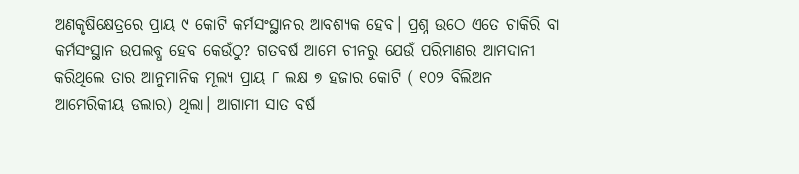ଅଣକୃଷିକ୍ଷେତ୍ରରେ ପ୍ରାୟ ୯ କୋଟି କର୍ମସଂସ୍ଥାନର ଆବଶ୍ୟକ ହେବ। ପ୍ରଶ୍ନ ଉଠେ ଏତେ ଚାକିରି ବା କର୍ମସଂସ୍ଥାନ ଉପଲବ୍ଧ ହେବ କେଉଁଠୁ? ଗତବର୍ଷ ଆମେ ଚୀନରୁ ଯେଉଁ ପରିମାଣର ଆମଦାନୀ କରିଥିଲେ ତାର ଆନୁମାନିକ ମୂଲ୍ୟ ପ୍ରାୟ ୮ ଲକ୍ଷ ୭ ହଜାର କୋଟି ( ୧୦୨ ବିଲିଅନ ଆମେରିକୀୟ ଡଲାର) ଥିଲା। ଆଗାମୀ ସାତ ବର୍ଷ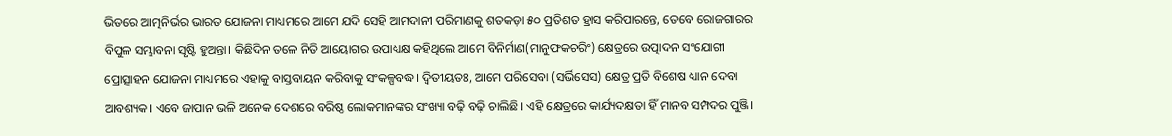ଭିତରେ ଆତ୍ମନିର୍ଭର ଭାରତ ଯୋଜନା ମାଧ୍ୟମରେ ଆମେ ଯଦି ସେହି ଆମଦାନୀ ପରିମାଣକୁ ଶତକଡ଼ା ୫୦ ପ୍ରତିଶତ ହ୍ରାସ କରିପାରନ୍ତେ, ତେବେ ରୋଜଗାରର ବିପୁଳ ସମ୍ଭାବନା ସୃଷ୍ଟି ହୁଅନ୍ତା। କିଛିଦିନ ତଳେ ନିତି ଆୟୋଗର ଉପାଧ୍ୟକ୍ଷ କହିଥିଲେ ଆମେ ବିନିର୍ମାଣ(ମାନୁଫକଚରିଂ) କ୍ଷେତ୍ରରେ ଉତ୍ପାଦନ ସଂଯୋଗୀ ପ୍ରୋତ୍ସାହନ ଯୋଜନା ମାଧ୍ୟମରେ ଏହାକୁ ବାସ୍ତବାୟନ କରିବାକୁ ସଂକଳ୍ପବଦ୍ଧ। ଦ୍ୱିତୀୟତଃ, ଆମେ ପରିସେବା (ସର୍ଭିସେସ) କ୍ଷେତ୍ର ପ୍ରତି ବିଶେଷ ଧ୍ୟାନ ଦେବା ଆବଶ୍ୟକ। ଏବେ ଜାପାନ ଭଳି ଅନେକ ଦେଶରେ ବରିଷ୍ଠ ଲୋକମାନଙ୍କର ସଂଖ୍ୟା ବଢ଼ି ବଢ଼ି ଚାଲିଛି। ଏହି କ୍ଷେତ୍ରରେ କାର୍ଯ୍ୟଦକ୍ଷତା ହିଁ ମାନବ ସମ୍ପଦର ପୁଞ୍ଜି।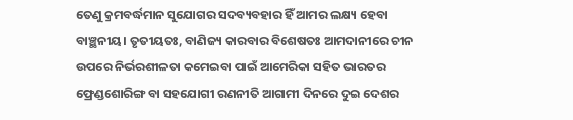ତେଣୁ କ୍ରମବର୍ଦ୍ଧମାନ ସୁଯୋଗର ସଦବ୍ୟବହାର ହିଁ ଆମର ଲକ୍ଷ୍ୟ ହେବା ବାଞ୍ଛନୀୟ। ତୃତୀୟତଃ, ବାଣିଜ୍ୟ କାରବାର ବିଶେଷତଃ ଆମଦାନୀରେ ଚୀନ ଉପରେ ନିର୍ଭରଶୀଳତା କମେଇବା ପାଇଁ ଆମେରିକା ସହିତ ଭାରତର ଫ୍ରେଣ୍ଡଶୋରିଙ୍ଗ ବା ସହଯୋଗୀ ରଣନୀତି ଆଗାମୀ ଦିନରେ ଦୁଇ ଦେଶର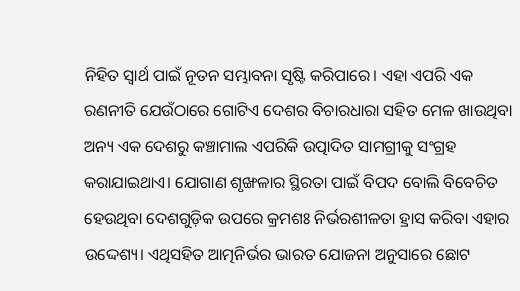ନିହିତ ସ୍ୱାର୍ଥ ପାଇଁ ନୂତନ ସମ୍ଭାବନା ସୃଷ୍ଟି କରିପାରେ। ଏହା ଏପରି ଏକ ରଣନୀତି ଯେଉଁଠାରେ ଗୋଟିଏ ଦେଶର ବିଚାରଧାରା ସହିତ ମେଳ ଖାଉଥିବା ଅନ୍ୟ ଏକ ଦେଶରୁ କଞ୍ଚାମାଲ ଏପରିକି ଉତ୍ପାଦିତ ସାମଗ୍ରୀକୁ ସଂଗ୍ରହ କରାଯାଇଥାଏ। ଯୋଗାଣ ଶୃଙ୍ଖଳାର ସ୍ଥିରତା ପାଇଁ ବିପଦ ବୋଲି ବିବେଚିତ ହେଉଥିବା ଦେଶଗୁଡ଼ିକ ଉପରେ କ୍ରମଶଃ ନିର୍ଭରଶୀଳତା ହ୍ରାସ କରିବା ଏହାର ଉଦ୍ଦେଶ୍ୟ। ଏଥିସହିତ ଆତ୍ମନିର୍ଭର ଭାରତ ଯୋଜନା ଅନୁସାରେ ଛୋଟ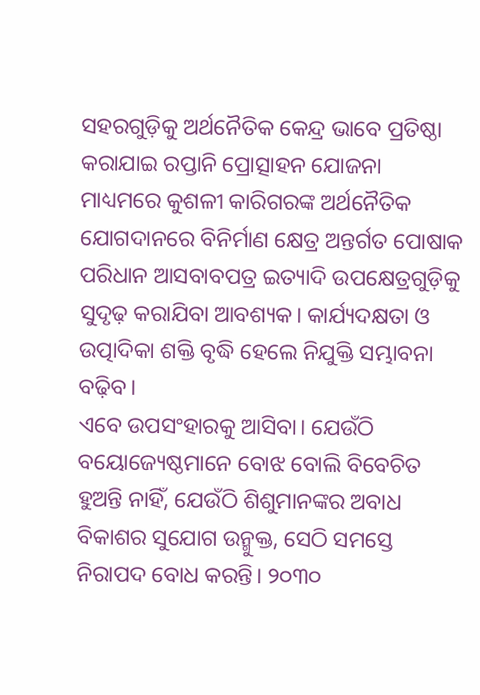ସହରଗୁଡ଼ିକୁ ଅର୍ଥନୈତିକ କେନ୍ଦ୍ର ଭାବେ ପ୍ରତିଷ୍ଠା କରାଯାଇ ରପ୍ତାନି ପ୍ରୋତ୍ସାହନ ଯୋଜନା ମାଧ୍ୟମରେ କୁଶଳୀ କାରିଗରଙ୍କ ଅର୍ଥନୈତିକ ଯୋଗଦାନରେ ବିନିର୍ମାଣ କ୍ଷେତ୍ର ଅନ୍ତର୍ଗତ ପୋଷାକ ପରିଧାନ ଆସବାବପତ୍ର ଇତ୍ୟାଦି ଉପକ୍ଷେତ୍ରଗୁଡ଼ିକୁ ସୁଦୃଢ଼ କରାଯିବା ଆବଶ୍ୟକ। କାର୍ଯ୍ୟଦକ୍ଷତା ଓ ଉତ୍ପାଦିକା ଶକ୍ତି ବୃଦ୍ଧି ହେଲେ ନିଯୁକ୍ତି ସମ୍ଭାବନା ବଢ଼ିବ।
ଏବେ ଉପସଂହାରକୁ ଆସିବା। ଯେଉଁଠି ବୟୋଜ୍ୟେଷ୍ଠମାନେ ବୋଝ ବୋଲି ବିବେଚିତ ହୁଅନ୍ତି ନାହିଁ, ଯେଉଁଠି ଶିଶୁମାନଙ୍କର ଅବାଧ ବିକାଶର ସୁଯୋଗ ଉନ୍ମୁକ୍ତ, ସେଠି ସମସ୍ତେ ନିରାପଦ ବୋଧ କରନ୍ତି। ୨୦୩୦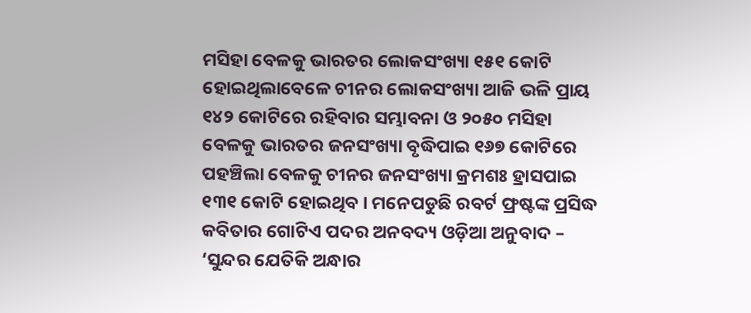ମସିହା ବେଳକୁ ଭାରତର ଲୋକସଂଖ୍ୟା ୧୫୧ କୋଟି ହୋଇଥିଲାବେଳେ ଚୀନର ଲୋକସଂଖ୍ୟା ଆଜି ଭଳି ପ୍ରାୟ ୧୪୨ କୋଟିରେ ରହିବାର ସମ୍ଭାବନା ଓ ୨୦୫୦ ମସିହା ବେଳକୁ ଭାରତର ଜନସଂଖ୍ୟା ବୃଦ୍ଧିପାଇ ୧୬୭ କୋଟିରେ ପହଞ୍ଚିଲା ବେଳକୁ ଚୀନର ଜନସଂଖ୍ୟା କ୍ରମଶଃ ହ୍ରାସପାଇ ୧୩୧ କୋଟି ହୋଇଥିବ। ମନେପଡୁଛି ରବର୍ଟ ଫ୍ରଷ୍ଟଙ୍କ ପ୍ରସିଦ୍ଧ କବିତାର ଗୋଟିଏ ପଦର ଅନବଦ୍ୟ ଓଡ଼ିଆ ଅନୁବାଦ – ‘ସୁନ୍ଦର ଯେତିକି ଅନ୍ଧାର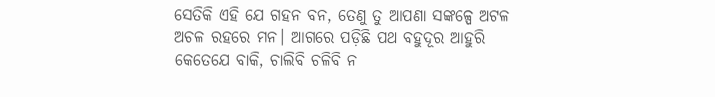ସେତିକି ଏହି ଯେ ଗହନ ବନ, ତେଣୁ ତୁ ଆପଣା ସଙ୍କଳ୍ପେ ଅଟଳ ଅଚଳ ରହରେ ମନ। ଆଗରେ ପଡ଼ିଛି ପଥ ବହୁଦୂର ଆହୁରି କେତେଯେ ବାକି, ଚାଲିବି ଚଳିବି ନ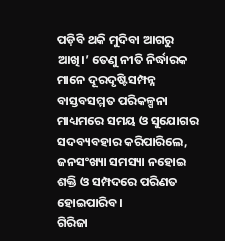ପଡ଼ିବି ଥକି ମୁଦିବା ଆଗରୁ ଆଖି।’ ତେଣୁ ନୀତି ନିର୍ଦ୍ଧାରକ ମାନେ ଦୂରଦୃଷ୍ଟିସମ୍ପନ୍ନ ବାସ୍ତବସମ୍ମତ ପରିକଳ୍ପନା ମାଧ୍ୟମରେ ସମୟ ଓ ସୁଯୋଗର ସଦବ୍ୟବହାର କରିପାରିଲେ, ଜନସଂଖ୍ୟା ସମସ୍ୟା ନହୋଇ ଶକ୍ତି ଓ ସମ୍ପଦରେ ପରିଣତ ହୋଇପାରିବ।
ଗିରିଜା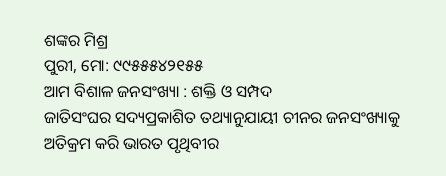ଶଙ୍କର ମିଶ୍ର
ପୁରୀ, ମୋ: ୯୯୫୫୫୪୨୧୫୫
ଆମ ବିଶାଳ ଜନସଂଖ୍ୟା : ଶକ୍ତି ଓ ସମ୍ପଦ
ଜାତିସଂଘର ସଦ୍ୟପ୍ରକାଶିତ ତଥ୍ୟାନୁଯାୟୀ ଚୀନର ଜନସଂଖ୍ୟାକୁ ଅତିକ୍ରମ କରି ଭାରତ ପୃଥିବୀର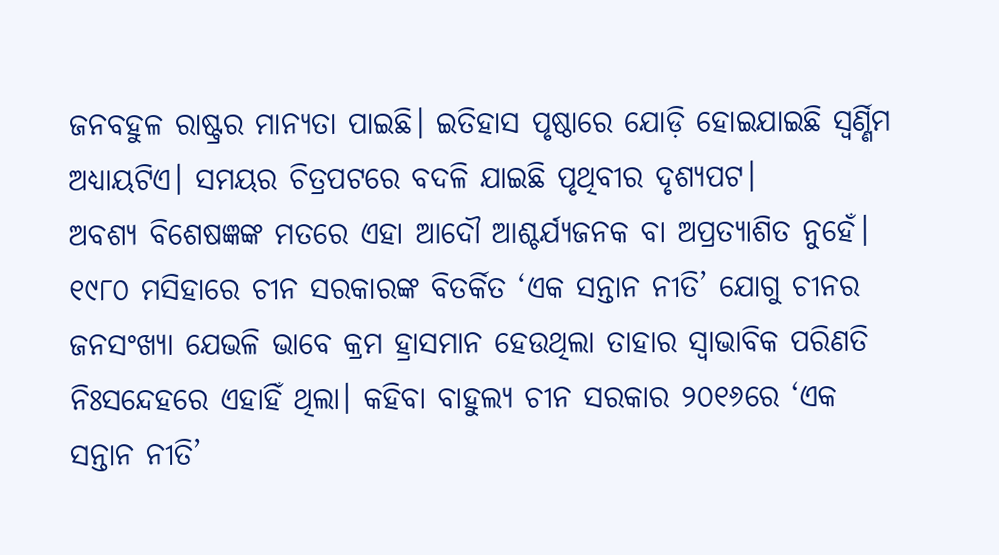ଜନବହୁଳ ରାଷ୍ଟ୍ରର ମାନ୍ୟତା ପାଇଛି। ଇତିହାସ ପୃଷ୍ଠାରେ ଯୋଡ଼ି ହୋଇଯାଇଛି ସ୍ୱର୍ଣ୍ଣିମ ଅଧ୍ୟାୟଟିଏ। ସମୟର ଚିତ୍ରପଟରେ ବଦଳି ଯାଇଛି ପୃଥିବୀର ଦୃଶ୍ୟପଟ।
ଅବଶ୍ୟ ବିଶେଷଜ୍ଞଙ୍କ ମତରେ ଏହା ଆଦୌ ଆଶ୍ଚର୍ଯ୍ୟଜନକ ବା ଅପ୍ରତ୍ୟାଶିତ ନୁହେଁ। ୧୯୮୦ ମସିହାରେ ଚୀନ ସରକାରଙ୍କ ବିତର୍କିତ ‘ଏକ ସନ୍ତାନ ନୀତି’ ଯୋଗୁ ଚୀନର ଜନସଂଖ୍ୟା ଯେଭଳି ଭାବେ କ୍ରମ ହ୍ରାସମାନ ହେଉଥିଲା ତାହାର ସ୍ୱାଭାବିକ ପରିଣତି ନିଃସନ୍ଦେହରେ ଏହାହିଁ ଥିଲା। କହିବା ବାହୁଲ୍ୟ ଚୀନ ସରକାର ୨୦୧୬ରେ ‘ଏକ ସନ୍ତାନ ନୀତି’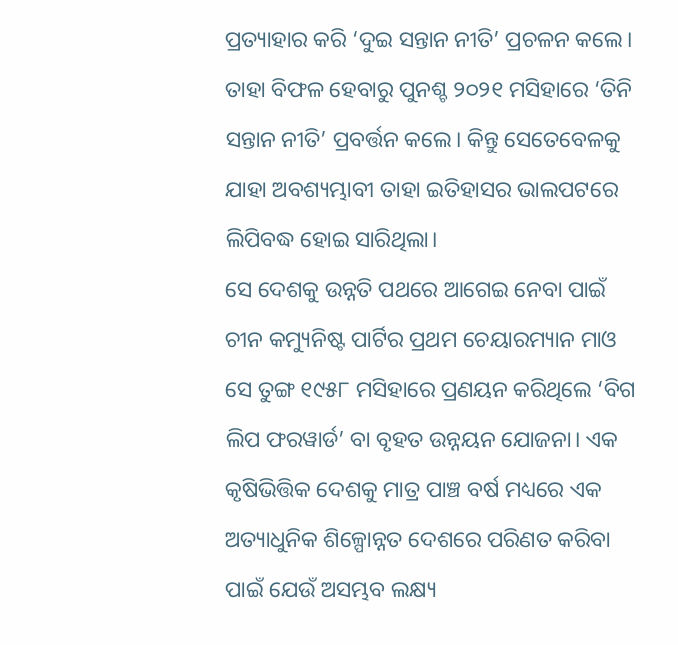ପ୍ରତ୍ୟାହାର କରି ‘ଦୁଇ ସନ୍ତାନ ନୀତି’ ପ୍ରଚଳନ କଲେ। ତାହା ବିଫଳ ହେବାରୁ ପୁନଶ୍ଚ ୨୦୨୧ ମସିହାରେ ‘ତିନି ସନ୍ତାନ ନୀତି’ ପ୍ରବର୍ତ୍ତନ କଲେ। କିନ୍ତୁ ସେତେବେଳକୁ ଯାହା ଅବଶ୍ୟମ୍ଭାବୀ ତାହା ଇତିହାସର ଭାଲପଟରେ ଲିପିବଦ୍ଧ ହୋଇ ସାରିଥିଲା।
ସେ ଦେଶକୁ ଉନ୍ନତି ପଥରେ ଆଗେଇ ନେବା ପାଇଁ ଚୀନ କମ୍ୟୁନିଷ୍ଟ ପାର୍ଟିର ପ୍ରଥମ ଚେୟାରମ୍ୟାନ ମାଓ ସେ ତୁଙ୍ଗ ୧୯୫୮ ମସିହାରେ ପ୍ରଣୟନ କରିଥିଲେ ‘ବିଗ ଲିପ ଫରୱାର୍ଡ’ ବା ବୃହତ ଉନ୍ନୟନ ଯୋଜନା। ଏକ କୃଷିଭିତ୍ତିକ ଦେଶକୁ ମାତ୍ର ପାଞ୍ଚ ବର୍ଷ ମଧ୍ୟରେ ଏକ ଅତ୍ୟାଧୁନିକ ଶିଳ୍ପୋନ୍ନତ ଦେଶରେ ପରିଣତ କରିବା ପାଇଁ ଯେଉଁ ଅସମ୍ଭବ ଲକ୍ଷ୍ୟ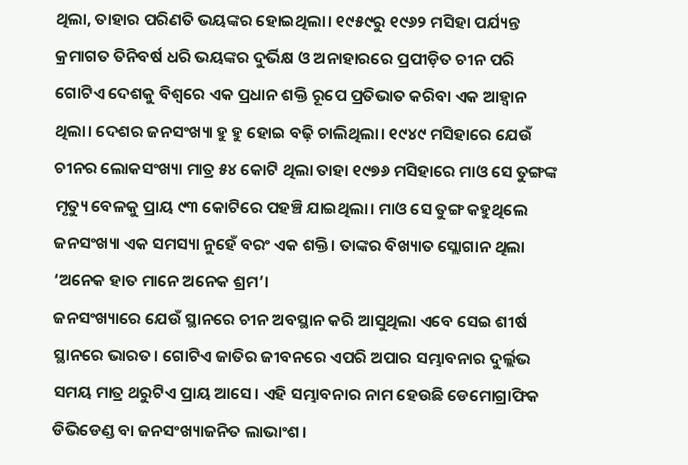ଥିଲା, ତାହାର ପରିଣତି ଭୟଙ୍କର ହୋଇଥିଲା। ୧୯୫୯ରୁ ୧୯୬୨ ମସିହା ପର୍ଯ୍ୟନ୍ତ କ୍ରମାଗତ ତିନିବର୍ଷ ଧରି ଭୟଙ୍କର ଦୁର୍ଭିକ୍ଷ ଓ ଅନାହାରରେ ପ୍ରପୀଡ଼ିତ ଚୀନ ପରି ଗୋଟିଏ ଦେଶକୁ ବିଶ୍ୱରେ ଏକ ପ୍ରଧାନ ଶକ୍ତି ରୂପେ ପ୍ରତିଭାତ କରିବା ଏକ ଆହ୍ୱାନ ଥିଲା। ଦେଶର ଜନସଂଖ୍ୟା ହୁ ହୁ ହୋଇ ବଢ଼ି ଚାଲିଥିଲା। ୧୯୪୯ ମସିହାରେ ଯେଉଁ ଚୀନର ଲୋକସଂଖ୍ୟା ମାତ୍ର ୫୪ କୋଟି ଥିଲା ତାହା ୧୯୭୬ ମସିହାରେ ମାଓ ସେ ତୁଙ୍ଗଙ୍କ ମୃତ୍ୟୁ ବେଳକୁ ପ୍ରାୟ ୯୩ କୋଟିରେ ପହଞ୍ଚି ଯାଇଥିଲା। ମାଓ ସେ ତୁଙ୍ଗ କହୁଥିଲେ ଜନସଂଖ୍ୟା ଏକ ସମସ୍ୟା ନୁହେଁ ବରଂ ଏକ ଶକ୍ତି। ତାଙ୍କର ବିଖ୍ୟାତ ସ୍ଲୋଗାନ ଥିଲା ‘ଅନେକ ହାତ ମାନେ ଅନେକ ଶ୍ରମ’।
ଜନସଂଖ୍ୟାରେ ଯେଉଁ ସ୍ଥାନରେ ଚୀନ ଅବସ୍ଥାନ କରି ଆସୁଥିଲା ଏବେ ସେଇ ଶୀର୍ଷ ସ୍ଥାନରେ ଭାରତ। ଗୋଟିଏ ଜାତିର ଜୀବନରେ ଏପରି ଅପାର ସମ୍ଭାବନାର ଦୁର୍ଲ୍ଲଭ ସମୟ ମାତ୍ର ଥରୁଟିଏ ପ୍ରାୟ ଆସେ। ଏହି ସମ୍ଭାବନାର ନାମ ହେଉଛି ଡେମୋଗ୍ରାଫିକ ଡିଭିଡେଣ୍ଡ ବା ଜନସଂଖ୍ୟାଜନିତ ଲାଭାଂଶ।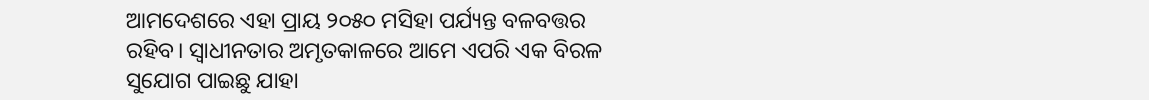ଆମଦେଶରେ ଏହା ପ୍ରାୟ ୨୦୫୦ ମସିହା ପର୍ଯ୍ୟନ୍ତ ବଳବତ୍ତର ରହିବ। ସ୍ୱାଧୀନତାର ଅମୃତକାଳରେ ଆମେ ଏପରି ଏକ ବିରଳ ସୁଯୋଗ ପାଇଛୁ ଯାହା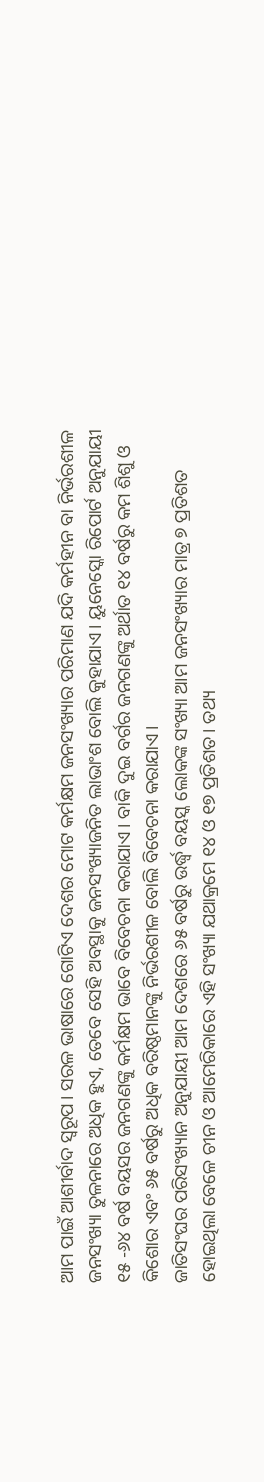ଆମ ପାଇଁ ଆଶୀର୍ବାଦ ସ୍ୱରୂପ। ସରଳ ଭାଷାରେ ଗୋଟିଏ ଦେଶର ମୋଟ କର୍ମକ୍ଷମ ଜନସଂଖ୍ୟାର ପରିମାଣ ଯଦି କର୍ମହୀନ ବା ନିର୍ଭରଶୀଳ ଜନସଂଖ୍ୟା ତୁଳନାରେ ଅଧିକ ହୁଏ, ତେବେ ସେହି ଅବସ୍ଥାକୁ ଜନସଂଖ୍ୟାଜନିତ ଲାଭାଂଶ ବୋଲି କୁହାଯାଏ। ୟୁନେସ୍କୋ ରିପୋର୍ଟ ଅନୁଯାୟୀ ୧୫ -୬୪ ବର୍ଷ ବୟସର ଜନଗଣଙ୍କୁ କର୍ମକ୍ଷମ ଭାବେ ବିବେଚନା କରାଯାଏ। ବାକି ଦୁଇ ବର୍ଗର ଜନଗଣଙ୍କୁ ଅର୍ଥାତ ୧୪ ବର୍ଷରୁ କମ ଶିଶୁ ଓ କିଶୋର ଏବଂ ୬୫ ବର୍ଷରୁ ଅଧିକ ବରିଷ୍ଠମାନଙ୍କୁ ନିର୍ଭରଶୀଳ ବୋଲି ବିବେଚନା କରାଯାଏ।
ଜାତିସଂଘର ପରିସଂଖ୍ୟାନ ଅନୁଯାୟୀ ଆମ ଦେଶରେ ୬୫ ବର୍ଷରୁ ଉର୍ଦ୍ଧ୍ବ ବୟସ୍କ ଲୋକଙ୍କ ସଂଖ୍ୟା ଆମ ଜନସଂଖ୍ୟାର ମାତ୍ର ୭ ପ୍ରତିଶତ ହୋଇଥିଲା ବେଳେ ଚୀନ ଓ ଆମେରିକାରେ ଏହି ସଂଖ୍ୟା ଯଥାକ୍ରମେ ୧୪ ଓ ୧୭ ପ୍ରତିଶତ। ତଥ୍ୟ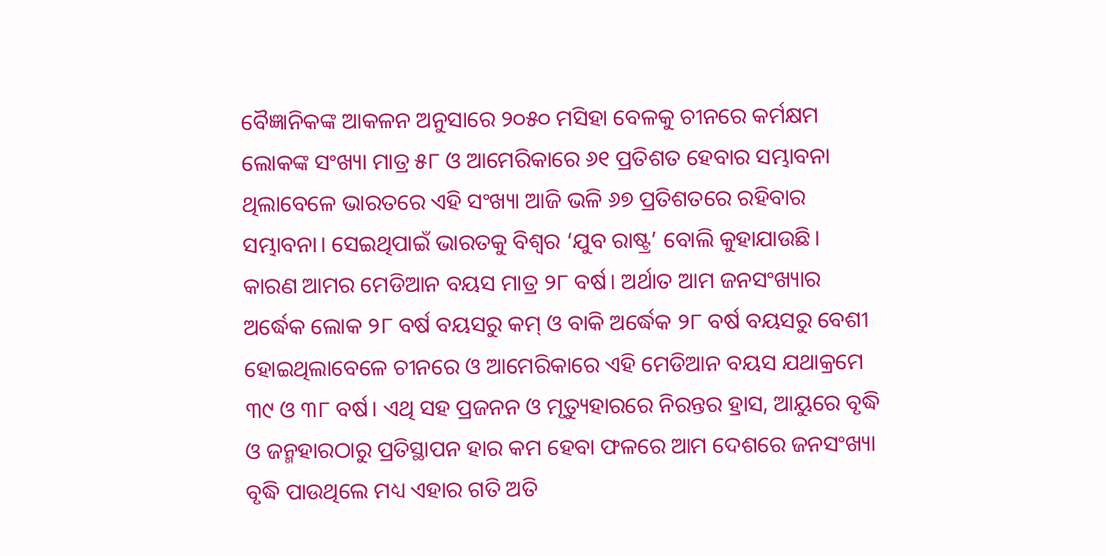ବୈଜ୍ଞାନିକଙ୍କ ଆକଳନ ଅନୁସାରେ ୨୦୫୦ ମସିହା ବେଳକୁ ଚୀନରେ କର୍ମକ୍ଷମ ଲୋକଙ୍କ ସଂଖ୍ୟା ମାତ୍ର ୫୮ ଓ ଆମେରିକାରେ ୬୧ ପ୍ରତିଶତ ହେବାର ସମ୍ଭାବନା ଥିଲାବେଳେ ଭାରତରେ ଏହି ସଂଖ୍ୟା ଆଜି ଭଳି ୬୭ ପ୍ରତିଶତରେ ରହିବାର ସମ୍ଭାବନା। ସେଇଥିପାଇଁ ଭାରତକୁ ବିଶ୍ୱର ‘ଯୁବ ରାଷ୍ଟ୍ର’ ବୋଲି କୁହାଯାଉଛି। କାରଣ ଆମର ମେଡିଆନ ବୟସ ମାତ୍ର ୨୮ ବର୍ଷ। ଅର୍ଥାତ ଆମ ଜନସଂଖ୍ୟାର ଅର୍ଦ୍ଧେକ ଲୋକ ୨୮ ବର୍ଷ ବୟସରୁ କମ୍ ଓ ବାକି ଅର୍ଦ୍ଧେକ ୨୮ ବର୍ଷ ବୟସରୁ ବେଶୀ ହୋଇଥିଲାବେଳେ ଚୀନରେ ଓ ଆମେରିକାରେ ଏହି ମେଡିଆନ ବୟସ ଯଥାକ୍ରମେ ୩୯ ଓ ୩୮ ବର୍ଷ। ଏଥି ସହ ପ୍ରଜନନ ଓ ମୃତ୍ୟୁହାରରେ ନିରନ୍ତର ହ୍ରାସ, ଆୟୁରେ ବୃଦ୍ଧି ଓ ଜନ୍ମହାରଠାରୁ ପ୍ରତିସ୍ଥାପନ ହାର କମ ହେବା ଫଳରେ ଆମ ଦେଶରେ ଜନସଂଖ୍ୟା ବୃଦ୍ଧି ପାଉଥିଲେ ମଧ୍ୟ ଏହାର ଗତି ଅତି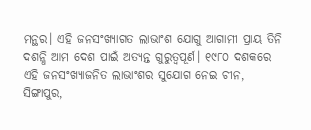ମନ୍ଥର। ଏହି ଜନସଂଖ୍ୟାଗତ ଲାଭାଂଶ ଯୋଗୁ ଆଗାମୀ ପ୍ରାୟ ତିନି ଦଶନ୍ଧି ଆମ ଦେଶ ପାଇଁ ଅତ୍ୟନ୍ତ ଗୁରୁତ୍ୱପୂର୍ଣ। ୧୯୮୦ ଦଶକରେ ଏହି ଜନସଂଖ୍ୟାଜନିତ ଲାଭାଂଶର ସୁଯୋଗ ନେଇ ଚୀନ, ସିଙ୍ଗାପୁର,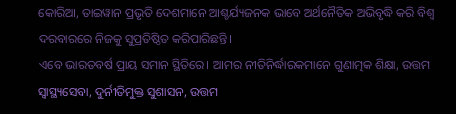କୋରିଆ, ତାଇୱାନ ପ୍ରଭୃତି ଦେଶମାନେ ଆଶ୍ଚର୍ଯ୍ୟଜନକ ଭାବେ ଅର୍ଥନୈତିକ ଅଭିବୃଦ୍ଧି କରି ବିଶ୍ୱ ଦରବାରରେ ନିଜକୁ ସୁପ୍ରତିଷ୍ଠିତ କରିପାରିଛନ୍ତି।
ଏବେ ଭାରତବର୍ଷ ପ୍ରାୟ ସମାନ ସ୍ଥିତିରେ। ଆମର ନୀତିନିର୍ଦ୍ଧାରକମାନେ ଗୁଣାତ୍ମକ ଶିକ୍ଷା, ଉତ୍ତମ ସ୍ୱାସ୍ଥ୍ୟସେବା, ଦୁର୍ନୀତିମୁକ୍ତ ସୁଶାସନ, ଉତ୍ତମ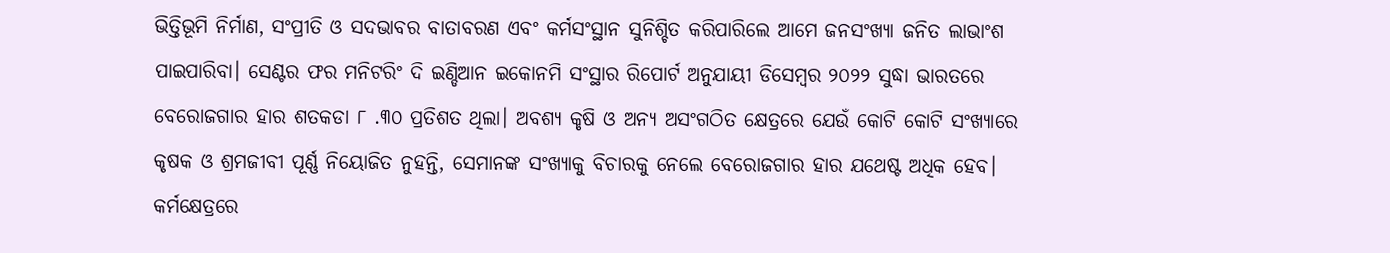ଭିତ୍ତିଭୂମି ନିର୍ମାଣ, ସଂପ୍ରୀତି ଓ ସଦଭାବର ବାତାବରଣ ଏବଂ କର୍ମସଂସ୍ଥାନ ସୁନିଶ୍ଚିତ କରିପାରିଲେ ଆମେ ଜନସଂଖ୍ୟା ଜନିତ ଲାଭାଂଶ ପାଇପାରିବା। ସେଣ୍ଟର ଫର ମନିଟରିଂ ଦି ଇଣ୍ଡିଆନ ଇକୋନମି ସଂସ୍ଥାର ରିପୋର୍ଟ ଅନୁଯାୟୀ ଡିସେମ୍ୱର ୨୦୨୨ ସୁଦ୍ଧା ଭାରତରେ ବେରୋଜଗାର ହାର ଶତକଡା ୮ .୩୦ ପ୍ରତିଶତ ଥିଲା। ଅବଶ୍ୟ କୃଷି ଓ ଅନ୍ୟ ଅସଂଗଠିତ କ୍ଷେତ୍ରରେ ଯେଉଁ କୋଟି କୋଟି ସଂଖ୍ୟାରେ କୃଷକ ଓ ଶ୍ରମଜୀବୀ ପୂର୍ଣ୍ଣ ନିୟୋଜିତ ନୁହନ୍ତି, ସେମାନଙ୍କ ସଂଖ୍ୟାକୁ ବିଚାରକୁ ନେଲେ ବେରୋଜଗାର ହାର ଯଥେଷ୍ଟ ଅଧିକ ହେବ। କର୍ମକ୍ଷେତ୍ରରେ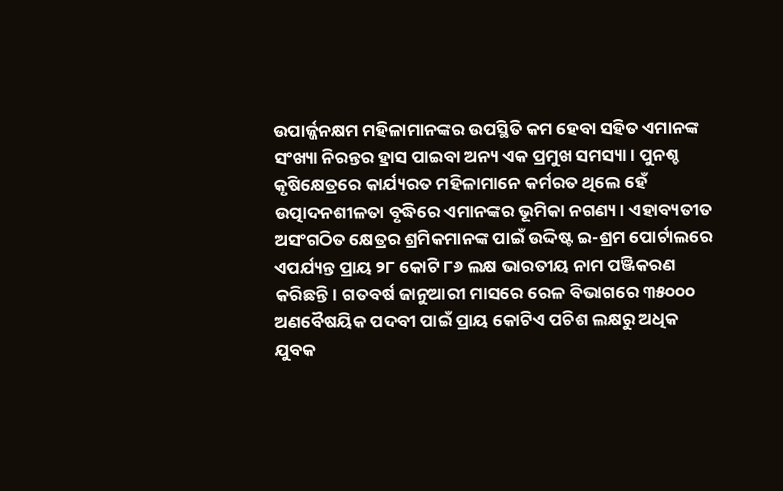ଉପାର୍ଜ୍ଜନକ୍ଷମ ମହିଳାମାନଙ୍କର ଉପସ୍ଥିତି କମ ହେବା ସହିତ ଏମାନଙ୍କ ସଂଖ୍ୟା ନିରନ୍ତର ହ୍ରାସ ପାଇବା ଅନ୍ୟ ଏକ ପ୍ରମୁଖ ସମସ୍ୟା। ପୁନଶ୍ଚ କୃଷିକ୍ଷେତ୍ରରେ କାର୍ଯ୍ୟରତ ମହିଳାମାନେ କର୍ମରତ ଥିଲେ ହେଁ ଉତ୍ପାଦନଶୀଳତା ବୃଦ୍ଧିରେ ଏମାନଙ୍କର ଭୂମିକା ନଗଣ୍ୟ। ଏହାବ୍ୟତୀତ ଅସଂଗଠିତ କ୍ଷେତ୍ରର ଶ୍ରମିକମାନଙ୍କ ପାଇଁ ଉଦ୍ଦିଷ୍ଟ ଇ-ଶ୍ରମ ପୋର୍ଟାଲରେ ଏପର୍ଯ୍ୟନ୍ତ ପ୍ରାୟ ୨୮ କୋଟି ୮୬ ଲକ୍ଷ ଭାରତୀୟ ନାମ ପଞ୍ଜିକରଣ କରିଛନ୍ତି। ଗତବର୍ଷ ଜାନୁଆରୀ ମାସରେ ରେଳ ବିଭାଗରେ ୩୫୦୦୦ ଅଣବୈଷୟିକ ପଦବୀ ପାଇଁ ପ୍ରାୟ କୋଟିଏ ପଚିଶ ଲକ୍ଷରୁ ଅଧିକ ଯୁବକ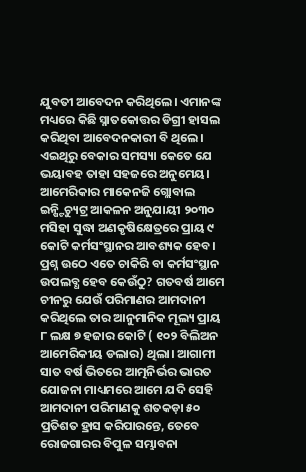ଯୁବତୀ ଆବେଦନ କରିଥିଲେ। ଏମାନଙ୍କ ମଧ୍ୟରେ କିଛି ସ୍ନାତକୋତ୍ତର ଡିଗ୍ରୀ ହାସଲ କରିଥିବା ଆବେଦନକାରୀ ବି ଥିଲେ। ଏଇଥିରୁ ବେକାର ସମସ୍ୟା କେତେ ଯେ ଭୟାବହ ତାହା ସହଜରେ ଅନୁମେୟ।
ଆମେରିକାର ମାକେନଜି ଗ୍ଲୋବାଲ ଇନ୍ଷ୍ଟିଚ୍ୟୁଟ୍ର ଆକଳନ ଅନୁଯାୟୀ ୨୦୩୦ ମସିହା ସୁଦ୍ଧା ଅଣକୃଷିକ୍ଷେତ୍ରରେ ପ୍ରାୟ ୯ କୋଟି କର୍ମସଂସ୍ଥାନର ଆବଶ୍ୟକ ହେବ। ପ୍ରଶ୍ନ ଉଠେ ଏତେ ଚାକିରି ବା କର୍ମସଂସ୍ଥାନ ଉପଲବ୍ଧ ହେବ କେଉଁଠୁ? ଗତବର୍ଷ ଆମେ ଚୀନରୁ ଯେଉଁ ପରିମାଣର ଆମଦାନୀ କରିଥିଲେ ତାର ଆନୁମାନିକ ମୂଲ୍ୟ ପ୍ରାୟ ୮ ଲକ୍ଷ ୭ ହଜାର କୋଟି ( ୧୦୨ ବିଲିଅନ ଆମେରିକୀୟ ଡଲାର) ଥିଲା। ଆଗାମୀ ସାତ ବର୍ଷ ଭିତରେ ଆତ୍ମନିର୍ଭର ଭାରତ ଯୋଜନା ମାଧ୍ୟମରେ ଆମେ ଯଦି ସେହି ଆମଦାନୀ ପରିମାଣକୁ ଶତକଡ଼ା ୫୦ ପ୍ରତିଶତ ହ୍ରାସ କରିପାରନ୍ତେ, ତେବେ ରୋଜଗାରର ବିପୁଳ ସମ୍ଭାବନା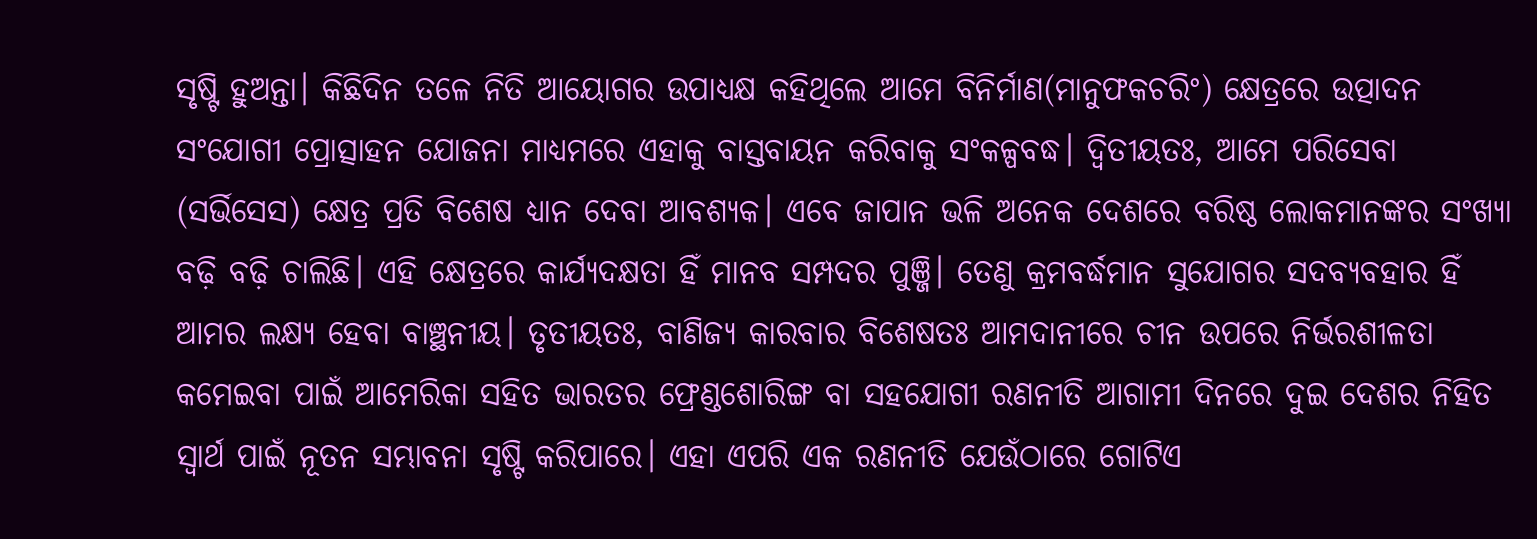ସୃଷ୍ଟି ହୁଅନ୍ତା। କିଛିଦିନ ତଳେ ନିତି ଆୟୋଗର ଉପାଧ୍ୟକ୍ଷ କହିଥିଲେ ଆମେ ବିନିର୍ମାଣ(ମାନୁଫକଚରିଂ) କ୍ଷେତ୍ରରେ ଉତ୍ପାଦନ ସଂଯୋଗୀ ପ୍ରୋତ୍ସାହନ ଯୋଜନା ମାଧ୍ୟମରେ ଏହାକୁ ବାସ୍ତବାୟନ କରିବାକୁ ସଂକଳ୍ପବଦ୍ଧ। ଦ୍ୱିତୀୟତଃ, ଆମେ ପରିସେବା (ସର୍ଭିସେସ) କ୍ଷେତ୍ର ପ୍ରତି ବିଶେଷ ଧ୍ୟାନ ଦେବା ଆବଶ୍ୟକ। ଏବେ ଜାପାନ ଭଳି ଅନେକ ଦେଶରେ ବରିଷ୍ଠ ଲୋକମାନଙ୍କର ସଂଖ୍ୟା ବଢ଼ି ବଢ଼ି ଚାଲିଛି। ଏହି କ୍ଷେତ୍ରରେ କାର୍ଯ୍ୟଦକ୍ଷତା ହିଁ ମାନବ ସମ୍ପଦର ପୁଞ୍ଜି। ତେଣୁ କ୍ରମବର୍ଦ୍ଧମାନ ସୁଯୋଗର ସଦବ୍ୟବହାର ହିଁ ଆମର ଲକ୍ଷ୍ୟ ହେବା ବାଞ୍ଛନୀୟ। ତୃତୀୟତଃ, ବାଣିଜ୍ୟ କାରବାର ବିଶେଷତଃ ଆମଦାନୀରେ ଚୀନ ଉପରେ ନିର୍ଭରଶୀଳତା କମେଇବା ପାଇଁ ଆମେରିକା ସହିତ ଭାରତର ଫ୍ରେଣ୍ଡଶୋରିଙ୍ଗ ବା ସହଯୋଗୀ ରଣନୀତି ଆଗାମୀ ଦିନରେ ଦୁଇ ଦେଶର ନିହିତ ସ୍ୱାର୍ଥ ପାଇଁ ନୂତନ ସମ୍ଭାବନା ସୃଷ୍ଟି କରିପାରେ। ଏହା ଏପରି ଏକ ରଣନୀତି ଯେଉଁଠାରେ ଗୋଟିଏ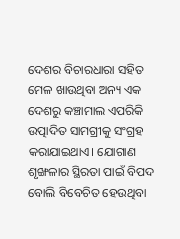ଦେଶର ବିଚାରଧାରା ସହିତ ମେଳ ଖାଉଥିବା ଅନ୍ୟ ଏକ ଦେଶରୁ କଞ୍ଚାମାଲ ଏପରିକି ଉତ୍ପାଦିତ ସାମଗ୍ରୀକୁ ସଂଗ୍ରହ କରାଯାଇଥାଏ। ଯୋଗାଣ ଶୃଙ୍ଖଳାର ସ୍ଥିରତା ପାଇଁ ବିପଦ ବୋଲି ବିବେଚିତ ହେଉଥିବା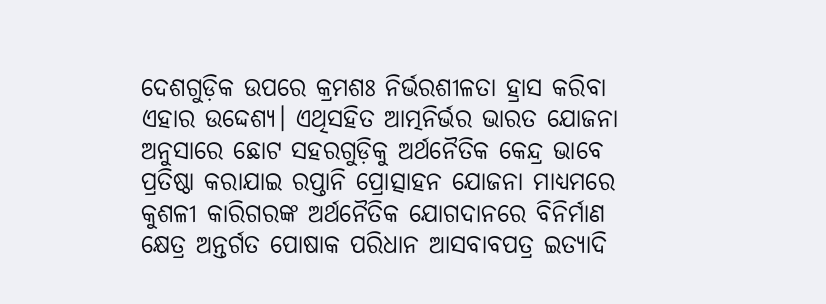ଦେଶଗୁଡ଼ିକ ଉପରେ କ୍ରମଶଃ ନିର୍ଭରଶୀଳତା ହ୍ରାସ କରିବା ଏହାର ଉଦ୍ଦେଶ୍ୟ। ଏଥିସହିତ ଆତ୍ମନିର୍ଭର ଭାରତ ଯୋଜନା ଅନୁସାରେ ଛୋଟ ସହରଗୁଡ଼ିକୁ ଅର୍ଥନୈତିକ କେନ୍ଦ୍ର ଭାବେ ପ୍ରତିଷ୍ଠା କରାଯାଇ ରପ୍ତାନି ପ୍ରୋତ୍ସାହନ ଯୋଜନା ମାଧ୍ୟମରେ କୁଶଳୀ କାରିଗରଙ୍କ ଅର୍ଥନୈତିକ ଯୋଗଦାନରେ ବିନିର୍ମାଣ କ୍ଷେତ୍ର ଅନ୍ତର୍ଗତ ପୋଷାକ ପରିଧାନ ଆସବାବପତ୍ର ଇତ୍ୟାଦି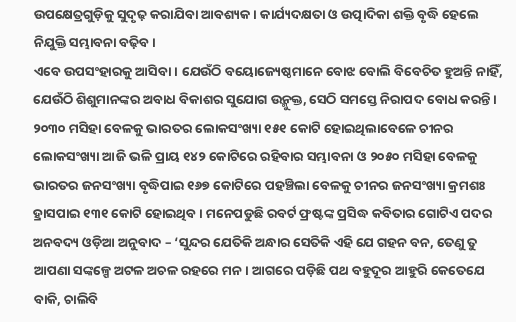ଉପକ୍ଷେତ୍ରଗୁଡ଼ିକୁ ସୁଦୃଢ଼ କରାଯିବା ଆବଶ୍ୟକ। କାର୍ଯ୍ୟଦକ୍ଷତା ଓ ଉତ୍ପାଦିକା ଶକ୍ତି ବୃଦ୍ଧି ହେଲେ ନିଯୁକ୍ତି ସମ୍ଭାବନା ବଢ଼ିବ।
ଏବେ ଉପସଂହାରକୁ ଆସିବା। ଯେଉଁଠି ବୟୋଜ୍ୟେଷ୍ଠମାନେ ବୋଝ ବୋଲି ବିବେଚିତ ହୁଅନ୍ତି ନାହିଁ, ଯେଉଁଠି ଶିଶୁମାନଙ୍କର ଅବାଧ ବିକାଶର ସୁଯୋଗ ଉନ୍ମୁକ୍ତ, ସେଠି ସମସ୍ତେ ନିରାପଦ ବୋଧ କରନ୍ତି। ୨୦୩୦ ମସିହା ବେଳକୁ ଭାରତର ଲୋକସଂଖ୍ୟା ୧୫୧ କୋଟି ହୋଇଥିଲାବେଳେ ଚୀନର ଲୋକସଂଖ୍ୟା ଆଜି ଭଳି ପ୍ରାୟ ୧୪୨ କୋଟିରେ ରହିବାର ସମ୍ଭାବନା ଓ ୨୦୫୦ ମସିହା ବେଳକୁ ଭାରତର ଜନସଂଖ୍ୟା ବୃଦ୍ଧିପାଇ ୧୬୭ କୋଟିରେ ପହଞ୍ଚିଲା ବେଳକୁ ଚୀନର ଜନସଂଖ୍ୟା କ୍ରମଶଃ ହ୍ରାସପାଇ ୧୩୧ କୋଟି ହୋଇଥିବ। ମନେପଡୁଛି ରବର୍ଟ ଫ୍ରଷ୍ଟଙ୍କ ପ୍ରସିଦ୍ଧ କବିତାର ଗୋଟିଏ ପଦର ଅନବଦ୍ୟ ଓଡ଼ିଆ ଅନୁବାଦ – ‘ସୁନ୍ଦର ଯେତିକି ଅନ୍ଧାର ସେତିକି ଏହି ଯେ ଗହନ ବନ, ତେଣୁ ତୁ ଆପଣା ସଙ୍କଳ୍ପେ ଅଟଳ ଅଚଳ ରହରେ ମନ। ଆଗରେ ପଡ଼ିଛି ପଥ ବହୁଦୂର ଆହୁରି କେତେଯେ ବାକି, ଚାଲିବି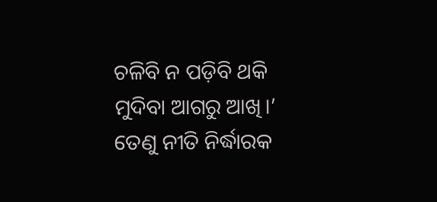ଚଳିବି ନ ପଡ଼ିବି ଥକି ମୁଦିବା ଆଗରୁ ଆଖି।’ ତେଣୁ ନୀତି ନିର୍ଦ୍ଧାରକ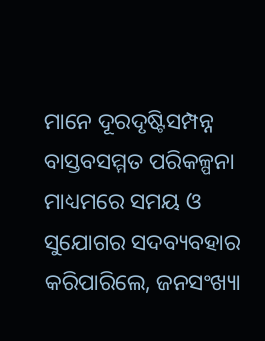ମାନେ ଦୂରଦୃଷ୍ଟିସମ୍ପନ୍ନ ବାସ୍ତବସମ୍ମତ ପରିକଳ୍ପନା ମାଧ୍ୟମରେ ସମୟ ଓ ସୁଯୋଗର ସଦବ୍ୟବହାର କରିପାରିଲେ, ଜନସଂଖ୍ୟା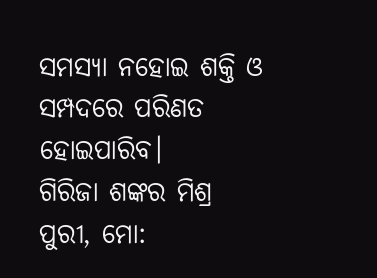ସମସ୍ୟା ନହୋଇ ଶକ୍ତି ଓ ସମ୍ପଦରେ ପରିଣତ ହୋଇପାରିବ।
ଗିରିଜା ଶଙ୍କର ମିଶ୍ର
ପୁରୀ, ମୋ: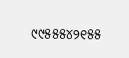୯୯୫୫୫୪୨୧୫୫